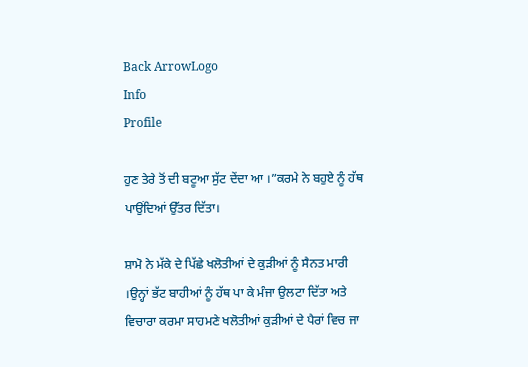Back ArrowLogo
Info
Profile

ਹੁਣ ਤੇਰੇ ਤੋਂ ਦੀ ਬਟੂਆ ਸੁੱਟ ਦੇਂਦਾ ਆ ।”ਕਰਮੇ ਨੇ ਬਹੁਏ ਨੂੰ ਹੱਥ ਪਾਉਂਦਿਆਂ ਉੱਤਰ ਦਿੱਤਾ।

ਸ਼ਾਮੋ ਨੇ ਮੱਕੇ ਦੇ ਪਿੱਛੇ ਖਲੋਤੀਆਂ ਦੇ ਕੁੜੀਆਂ ਨੂੰ ਸੈਨਤ ਮਾਰੀ ।ਉਨ੍ਹਾਂ ਭੱਟ ਬਾਹੀਆਂ ਨੂੰ ਹੱਥ ਪਾ ਕੇ ਮੰਜਾ ਉਲਟਾ ਦਿੱਤਾ ਅਤੇ ਵਿਚਾਰਾ ਕਰਮਾ ਸਾਹਮਣੇ ਖਲੋਤੀਆਂ ਕੁੜੀਆਂ ਦੇ ਪੈਰਾਂ ਵਿਚ ਜਾ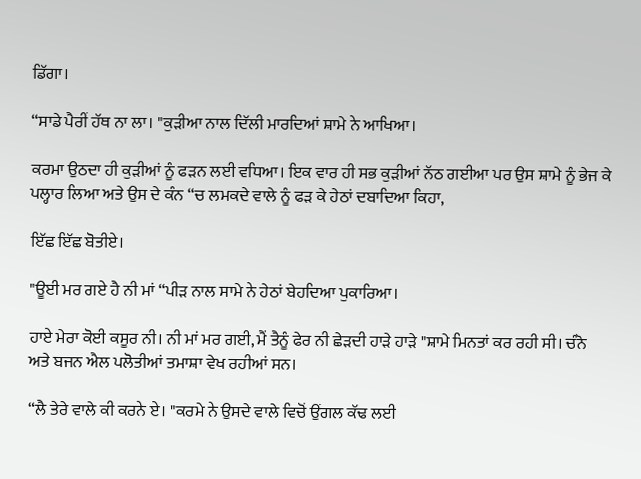ਡਿੱਗਾ।

“ਸਾਡੇ ਪੈਰੀਂ ਹੱਥ ਨਾ ਲਾ। "ਕੁੜੀਆ ਨਾਲ ਦਿੱਲੀ ਮਾਰਦਿਆਂ ਸ਼ਾਮੇ ਨੇ ਆਖਿਆ।

ਕਰਮਾ ਉਠਦਾ ਹੀ ਕੁੜੀਆਂ ਨੂੰ ਫੜਨ ਲਈ ਵਧਿਆ। ਇਕ ਵਾਰ ਹੀ ਸਭ ਕੁੜੀਆਂ ਨੱਠ ਗਈਆ ਪਰ ਉਸ ਸ਼ਾਮੇ ਨੂੰ ਭੇਜ ਕੇ ਪਲ੍ਹਾਰ ਲਿਆ ਅਤੇ ਉਸ ਦੇ ਕੰਨ “ਚ ਲਮਕਦੇ ਵਾਲੇ ਨੂੰ ਫੜ ਕੇ ਹੇਠਾਂ ਦਬਾਦਿਆ ਕਿਹਾ,

ਇੱਛ ਇੱਛ ਬੋਤੀਏ।

"ਊਈ ਮਰ ਗਏ ਹੈ ਨੀ ਮਾਂ “ਪੀੜ ਨਾਲ ਸਾਮੇ ਨੇ ਹੇਠਾਂ ਬੇਹਦਿਆ ਪੁਕਾਰਿਆ।

ਹਾਏ ਮੇਰਾ ਕੋਈ ਕਸੂਰ ਨੀ। ਨੀ ਮਾਂ ਮਰ ਗਈ, ਮੈਂ ਤੈਨੂੰ ਫੇਰ ਨੀ ਛੇੜਦੀ ਹਾੜੇ ਹਾੜੇ "ਸ਼ਾਮੇ ਮਿਨਤਾਂ ਕਰ ਰਹੀ ਸੀ। ਚੰਨੋ ਅਤੇ ਬਜਨ ਐਲ ਪਲੋਤੀਆਂ ਤਮਾਸ਼ਾ ਵੇਖ ਰਹੀਆਂ ਸਨ।

“ਲੈ ਤੇਰੇ ਵਾਲੇ ਕੀ ਕਰਨੇ ਏ। "ਕਰਮੇ ਨੇ ਉਸਦੇ ਵਾਲੇ ਵਿਚੋਂ ਉਂਗਲ ਕੱਢ ਲਈ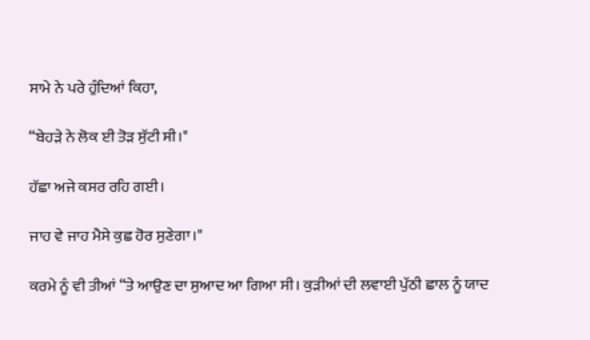ਸਾਮੇ ਨੇ ਪਰੇ ਹੁੰਦਿਆਂ ਕਿਹਾ,

“ਬੇਹੜੇ ਨੇ ਲੋਕ ਈ ਤੋੜ ਸੁੱਟੀ ਸੀ।"

ਹੱਛਾ ਅਜੇ ਕਸਰ ਰਹਿ ਗਈ।

ਜਾਹ ਵੇ ਜਾਹ ਮੈਸੇ ਕੁਛ ਹੋਰ ਸੁਣੇਗਾ।"

ਕਰਮੇ ਨੂੰ ਵੀ ਤੀਆਂ “ਤੇ ਆਉਣ ਦਾ ਸੁਆਦ ਆ ਗਿਆ ਸੀ। ਕੁੜੀਆਂ ਦੀ ਲਵਾਈ ਪੁੱਠੀ ਛਾਲ ਨੂੰ ਯਾਦ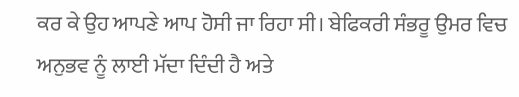ਕਰ ਕੇ ਉਹ ਆਪਣੇ ਆਪ ਹੋਸੀ ਜਾ ਰਿਹਾ ਸੀ। ਬੇਫਿਕਰੀ ਸੰਭਰੂ ਉਮਰ ਵਿਚ ਅਨੁਭਵ ਨੂੰ ਲਾਈ ਮੱਦਾ ਦਿੰਦੀ ਹੈ ਅਤੇ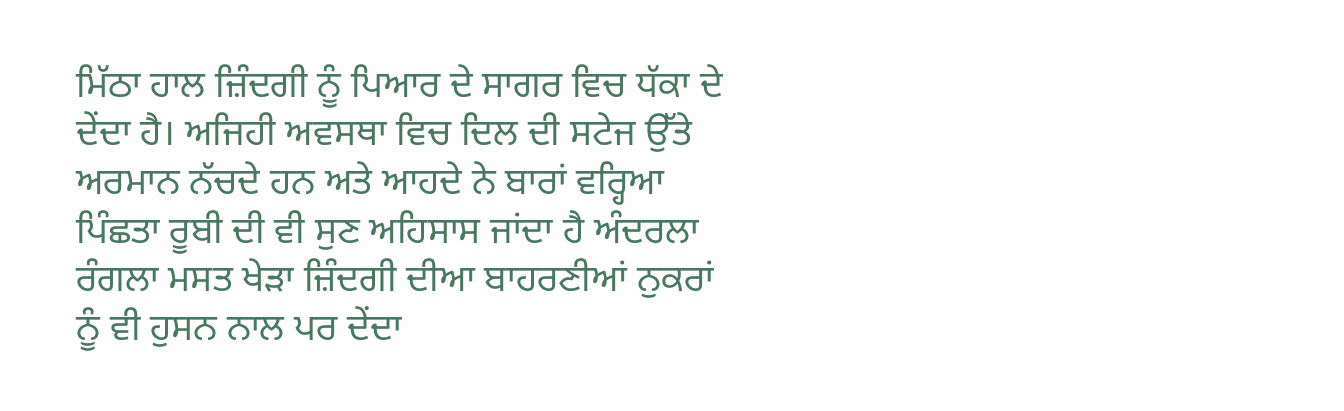ਮਿੱਠਾ ਹਾਲ ਜ਼ਿੰਦਗੀ ਨੂੰ ਪਿਆਰ ਦੇ ਸਾਗਰ ਵਿਚ ਧੱਕਾ ਦੇ ਦੇਂਦਾ ਹੈ। ਅਜਿਹੀ ਅਵਸਥਾ ਵਿਚ ਦਿਲ ਦੀ ਸਟੇਜ ਉੱਤੇ ਅਰਮਾਨ ਨੱਚਦੇ ਹਨ ਅਤੇ ਆਹਦੇ ਨੇ ਬਾਰਾਂ ਵਰ੍ਹਿਆ ਪਿੰਛਤਾ ਰੂਬੀ ਦੀ ਵੀ ਸੁਣ ਅਹਿਸਾਸ ਜਾਂਦਾ ਹੈ ਅੰਦਰਲਾ ਰੰਗਲਾ ਮਸਤ ਖੇੜਾ ਜ਼ਿੰਦਗੀ ਦੀਆ ਬਾਹਰਣੀਆਂ ਨੁਕਰਾਂ ਨੂੰ ਵੀ ਹੁਸਨ ਨਾਲ ਪਰ ਦੇਂਦਾ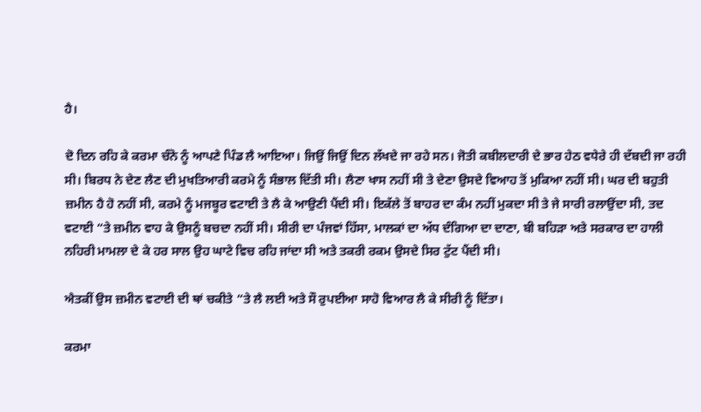ਹੈ।

ਦੋ ਦਿਨ ਰਹਿ ਕੇ ਕਰਮਾ ਚੰਨੋ ਨੂੰ ਆਪਣੇ ਪਿੰਡ ਲੈ ਆਇਆ। ਜਿਉਂ ਜਿਉਂ ਦਿਨ ਲੱਖਦੇ ਜਾ ਰਹੇ ਸਨ। ਜੋਤੀ ਕਬੀਲਦਾਰੀ ਦੇ ਭਾਰ ਹੇਠ ਵਧੇਰੇ ਹੀ ਦੱਬਦੀ ਜਾ ਰਹੀ ਸੀ। ਬਿਰਧ ਨੇ ਦੇਣ ਲੈਣ ਦੀ ਮੁਖਤਿਆਰੀ ਕਰਮੇ ਨੂੰ ਸੰਭਾਲ ਦਿੱਤੀ ਸੀ। ਲੈਣਾ ਖਾਸ ਨਹੀਂ ਸੀ ਤੇ ਦੇਣਾ ਉਸਦੇ ਵਿਆਹ ਤੋਂ ਮੁਕਿਆ ਨਹੀਂ ਸੀ। ਘਰ ਦੀ ਬਹੁਤੀ ਜ਼ਮੀਨ ਹੈ ਹੋ ਨਹੀਂ ਸੀ, ਕਰਮੇ ਨੂੰ ਮਜਬੂਰ ਵਟਾਈ ਤੇ ਲੈ ਕੇ ਆਉਣੀ ਪੈਂਦੀ ਸੀ। ਇਕੱਲੇ ਤੋਂ ਬਾਹਰ ਦਾ ਕੰਮ ਨਹੀਂ ਮੁਕਦਾ ਸੀ ਤੇ ਜੇ ਸਾਰੀ ਰਲਾਉਂਦਾ ਸੀ, ਤਦ ਵਟਾਈ “ਤੇ ਜ਼ਮੀਨ ਵਾਹ ਕੇ ਉਸਨੂੰ ਬਚਦਾ ਨਹੀਂ ਸੀ। ਸੀਰੀ ਦਾ ਪੰਜਵਾਂ ਹਿੱਸਾ, ਮਾਲਕਾਂ ਦਾ ਅੱਧ ਦੰਗਿਆ ਦਾ ਦਾਣਾ, ਬੀ ਬਹਿੜਾ ਅਤੇ ਸਰਕਾਰ ਦਾ ਹਾਲੀ ਨਹਿਰੀ ਮਾਮਲਾ ਦੇ ਕੇ ਹਰ ਸਾਲ ਉਹ ਘਾਟੇ ਵਿਚ ਰਹਿ ਜਾਂਦਾ ਸੀ ਅਤੇ ਤਕਰੀ ਰਕਮ ਉਸਦੇ ਸਿਰ ਟੁੱਟ ਪੈਂਦੀ ਸੀ।

ਐਤਕੀਂ ਉਸ ਜ਼ਮੀਨ ਵਟਾਈ ਦੀ ਥਾਂ ਚਕੀਤੇ “ਤੇ ਲੈ ਲਈ ਅਤੇ ਸੌ ਰੁਪਈਆ ਸਾਹੋ ਵਿਆਰ ਲੈ ਕੇ ਸੀਰੀ ਨੂੰ ਦਿੱਤਾ।

ਕਰਮਾ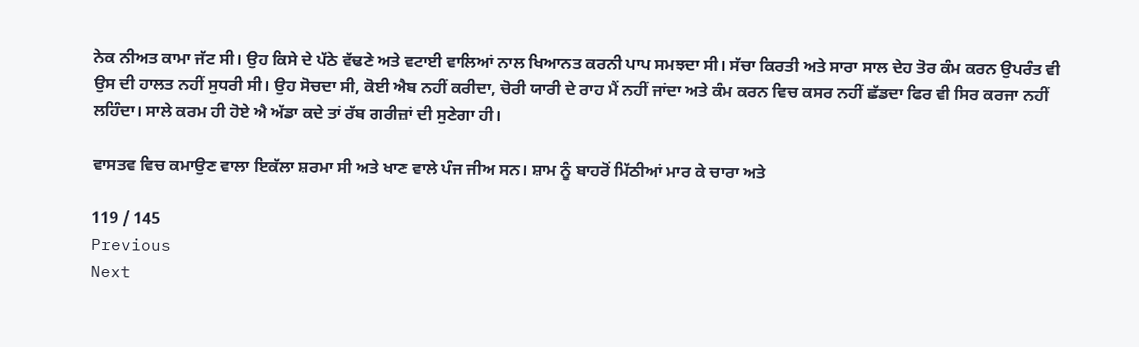ਨੇਕ ਨੀਅਤ ਕਾਮਾ ਜੱਟ ਸੀ। ਉਹ ਕਿਸੇ ਦੇ ਪੱਠੇ ਵੱਢਣੇ ਅਤੇ ਵਟਾਈ ਵਾਲਿਆਂ ਨਾਲ ਖਿਆਨਤ ਕਰਨੀ ਪਾਪ ਸਮਝਦਾ ਸੀ। ਸੱਚਾ ਕਿਰਤੀ ਅਤੇ ਸਾਰਾ ਸਾਲ ਦੇਹ ਤੋਰ ਕੰਮ ਕਰਨ ਉਪਰੰਤ ਵੀ ਉਸ ਦੀ ਹਾਲਤ ਨਹੀਂ ਸੁਧਰੀ ਸੀ। ਉਹ ਸੋਚਦਾ ਸੀ, ਕੋਈ ਐਬ ਨਹੀਂ ਕਰੀਦਾ, ਚੋਰੀ ਯਾਰੀ ਦੇ ਰਾਹ ਮੈਂ ਨਹੀਂ ਜਾਂਦਾ ਅਤੇ ਕੰਮ ਕਰਨ ਵਿਚ ਕਸਰ ਨਹੀਂ ਛੱਡਦਾ ਫਿਰ ਵੀ ਸਿਰ ਕਰਜਾ ਨਹੀਂ ਲਹਿੰਦਾ। ਸਾਲੇ ਕਰਮ ਹੀ ਹੋਏ ਐ ਅੱਡਾ ਕਦੇ ਤਾਂ ਰੱਬ ਗਰੀਜ਼ਾਂ ਦੀ ਸੁਣੇਗਾ ਹੀ।

ਵਾਸਤਵ ਵਿਚ ਕਮਾਉਣ ਵਾਲਾ ਇਕੱਲਾ ਸ਼ਰਮਾ ਸੀ ਅਤੇ ਖਾਣ ਵਾਲੇ ਪੰਜ ਜੀਅ ਸਨ। ਸ਼ਾਮ ਨੂੰ ਬਾਹਰੋਂ ਮਿੱਠੀਆਂ ਮਾਰ ਕੇ ਚਾਰਾ ਅਤੇ

119 / 145
Previous
Next